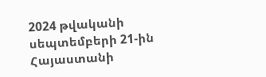2024 թվականի սեպտեմբերի 21-ին Հայաստանի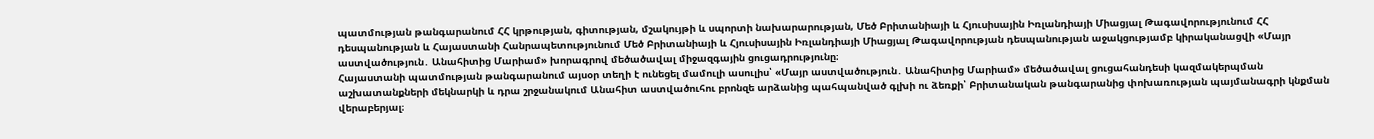պատմության թանգարանում ՀՀ կրթության, գիտության, մշակույթի և սպորտի նախարարության, Մեծ Բրիտանիայի և Հյուսիսային Իռլանդիայի Միացյալ Թագավորությունում ՀՀ դեսպանության և Հայաստանի Հանրապետությունում Մեծ Բրիտանիայի և Հյուսիսային Իռլանդիայի Միացյալ Թագավորության դեսպանության աջակցությամբ կիրականացվի «Մայր աստվածություն․ Անահիտից Մարիամ» խորագրով մեծածավալ միջազգային ցուցադրությունը։
Հայաստանի պատմության թանգարանում այսօր տեղի է ունեցել մամուլի ասուլիս՝ «Մայր աստվածություն․ Անահիտից Մարիամ» մեծածավալ ցուցահանդեսի կազմակերպման աշխատանքների մեկնարկի և դրա շրջանակում Անահիտ աստվածուհու բրոնզե արձանից պահպանված գլխի ու ձեռքի՝ Բրիտանական թանգարանից փոխառության պայմանագրի կնքման վերաբերյալ։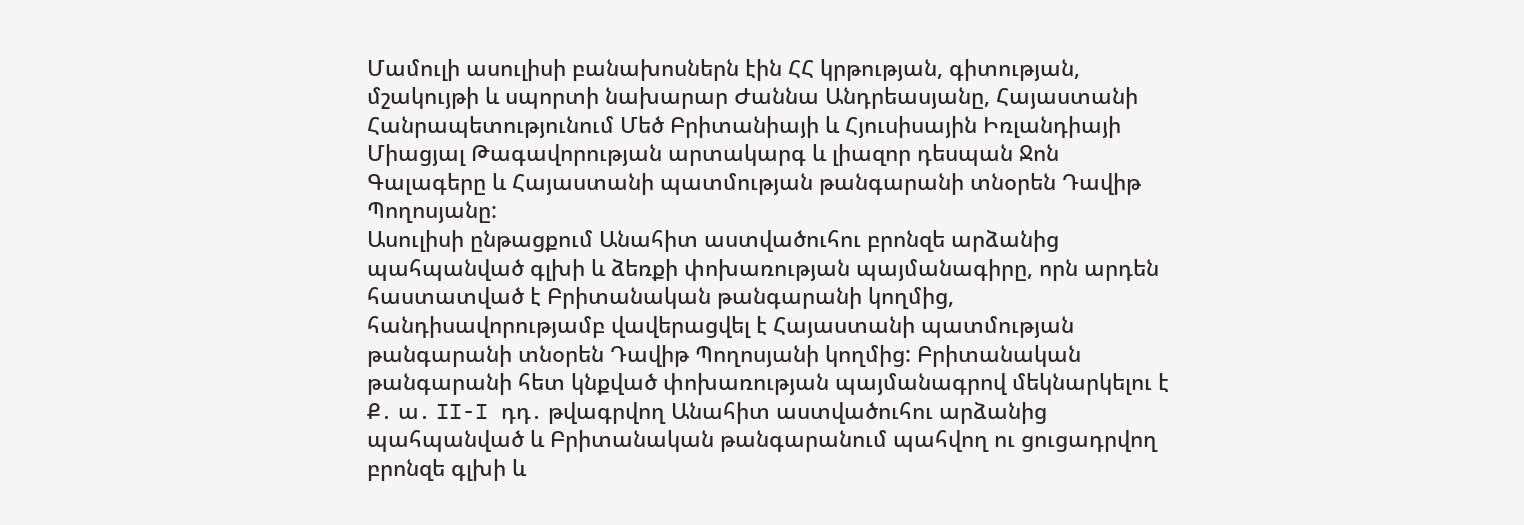Մամուլի ասուլիսի բանախոսներն էին ՀՀ կրթության, գիտության, մշակույթի և սպորտի նախարար Ժաննա Անդրեասյանը, Հայաստանի Հանրապետությունում Մեծ Բրիտանիայի և Հյուսիսային Իռլանդիայի Միացյալ Թագավորության արտակարգ և լիազոր դեսպան Ջոն Գալագերը և Հայաստանի պատմության թանգարանի տնօրեն Դավիթ Պողոսյանը:
Ասուլիսի ընթացքում Անահիտ աստվածուհու բրոնզե արձանից պահպանված գլխի և ձեռքի փոխառության պայմանագիրը, որն արդեն հաստատված է Բրիտանական թանգարանի կողմից, հանդիսավորությամբ վավերացվել է Հայաստանի պատմության թանգարանի տնօրեն Դավիթ Պողոսյանի կողմից: Բրիտանական թանգարանի հետ կնքված փոխառության պայմանագրով մեկնարկելու է Ք․ ա․ II-I դդ․ թվագրվող Անահիտ աստվածուհու արձանից պահպանված և Բրիտանական թանգարանում պահվող ու ցուցադրվող բրոնզե գլխի և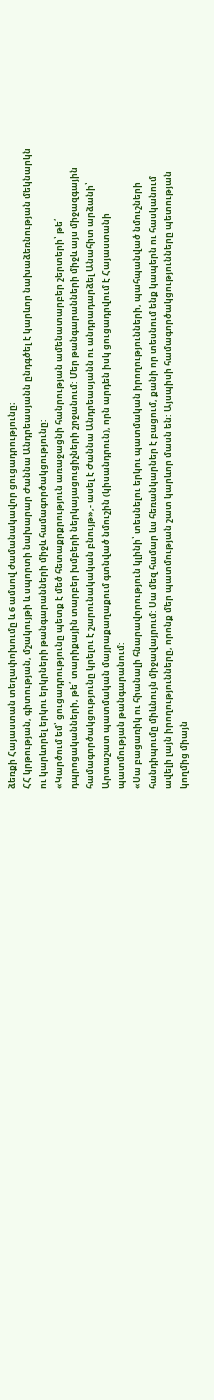ձեռքի Հայաստան տեղափոխումը և 6 ամսով ժամանակավոր ցուցադրությունը։
ՀՀ կրթության, գիտության, մշակույթի և սպորտի նախարար Ժաննա Անդրեասյանն ընդգծել է կարևոր նախաձեռնության մեկնարկն ու կարևորել երկու երկրների թանգարանների միջև համագործակցությունը:
«Կարծում եմ՝ ցուցադրությունը պետք է մեծ հետաքրքրություն առաջացնի հանրության ամենատարբեր շերտերի՝ թե՛ դպրոցականների, թե՛ տարիքային տարբեր խմբերի ներկայացուցիչների շրջանում: Մեր թանգարանների միջև այս միջազգային համագործակցությունը կրելու է շարունակական բնույթ»,- ասել է Ժաննա Անդրեասյանն ու անդրադարձել Անահիտ արձանի՝ Արտաշատ պատմական մայրաքաղաքում գտնված նմուշին (կիսանդրուն), որն արդեն իսկ ցուցադրվում է Հայաստանի պատմության թանգարանում:
«Սա բացառիկ ու հիանալի հնարավորություն կլինի՝ տեսնելու երկու պատմական իրողությունների, պահպանված նմուշների հանդիպումը միևնույն միջավայրում: Սա մեզ համար ևս հեռանկարներ է բացում, քանի որ տեսնում ենք կապերն ու հասկանում ավելի լայն իրողությունները, որոնք մեր պատմության շատ կարևոր մասն են: Այսպիսի համագործակցությունները պետության կողմից միայն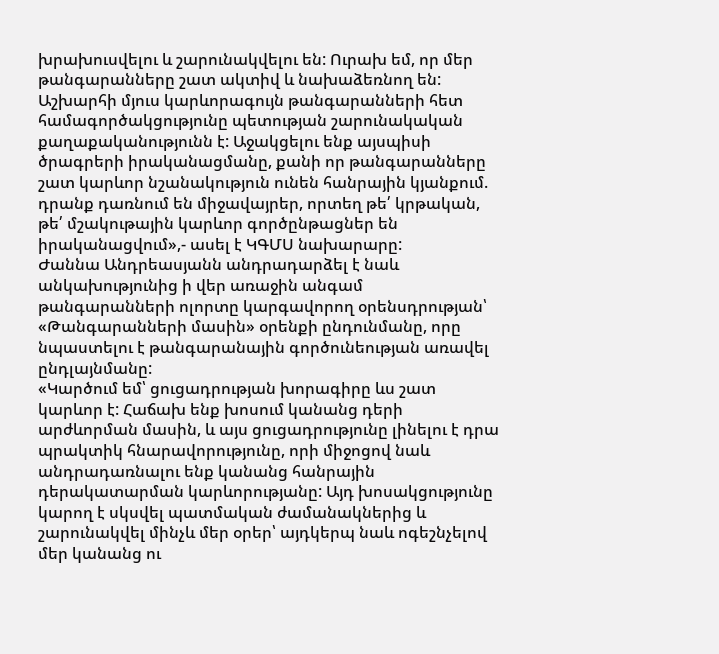խրախուսվելու և շարունակվելու են: Ուրախ եմ, որ մեր թանգարանները շատ ակտիվ և նախաձեռնող են: Աշխարհի մյուս կարևորագույն թանգարանների հետ համագործակցությունը պետության շարունակական քաղաքականությունն է: Աջակցելու ենք այսպիսի ծրագրերի իրականացմանը, քանի որ թանգարանները շատ կարևոր նշանակություն ունեն հանրային կյանքում. դրանք դառնում են միջավայրեր, որտեղ թե՛ կրթական, թե՛ մշակութային կարևոր գործընթացներ են իրականացվում»,- ասել է ԿԳՄՍ նախարարը:
Ժաննա Անդրեասյանն անդրադարձել է նաև անկախությունից ի վեր առաջին անգամ թանգարանների ոլորտը կարգավորող օրենսդրության՝ «Թանգարանների մասին» օրենքի ընդունմանը, որը նպաստելու է թանգարանային գործունեության առավել ընդլայնմանը:
«Կարծում եմ՝ ցուցադրության խորագիրը ևս շատ կարևոր է: Հաճախ ենք խոսում կանանց դերի արժևորման մասին, և այս ցուցադրությունը լինելու է դրա պրակտիկ հնարավորությունը, որի միջոցով նաև անդրադառնալու ենք կանանց հանրային դերակատարման կարևորությանը: Այդ խոսակցությունը կարող է սկսվել պատմական ժամանակներից և շարունակվել մինչև մեր օրեր՝ այդկերպ նաև ոգեշնչելով մեր կանանց ու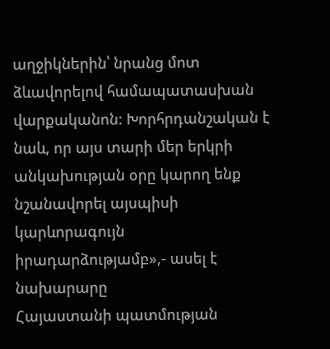աղջիկներին՝ նրանց մոտ ձևավորելով համապատասխան վարքականոն: Խորհրդանշական է նաև, որ այս տարի մեր երկրի անկախության օրը կարող ենք նշանավորել այսպիսի կարևորագույն իրադարձությամբ»,- ասել է նախարարը
Հայաստանի պատմության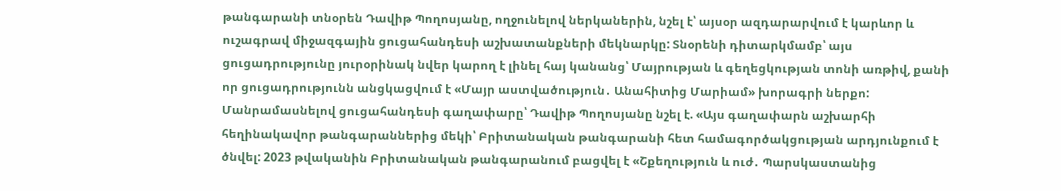թանգարանի տնօրեն Դավիթ Պողոսյանը, ողջունելով ներկաներին, նշել է՝ այսօր ազդարարվում է կարևոր և ուշագրավ միջազգային ցուցահանդեսի աշխատանքների մեկնարկը: Տնօրենի դիտարկմամբ՝ այս ցուցադրությունը յուրօրինակ նվեր կարող է լինել հայ կանանց՝ Մայրության և գեղեցկության տոնի առթիվ, քանի որ ցուցադրությունն անցկացվում է «Մայր աստվածություն․ Անահիտից Մարիամ» խորագրի ներքո:
Մանրամասնելով ցուցահանդեսի գաղափարը՝ Դավիթ Պողոսյանը նշել է. «Այս գաղափարն աշխարհի հեղինակավոր թանգարաններից մեկի՝ Բրիտանական թանգարանի հետ համագործակցության արդյունքում է ծնվել: 2023 թվականին Բրիտանական թանգարանում բացվել է «Շքեղություն և ուժ․ Պարսկաստանից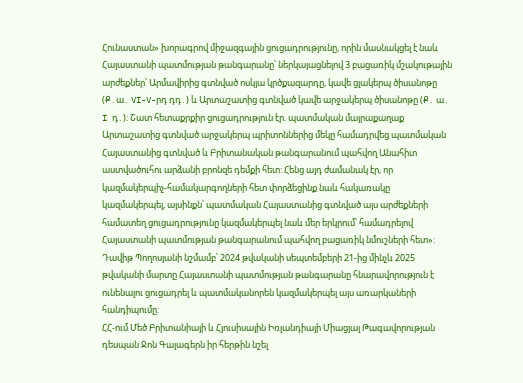Հունաստան» խորագրով միջազգային ցուցադրությունը, որին մասնակցել է նաև Հայաստանի պատմության թանգարանը՝ ներկայացնելով 3 բացառիկ մշակութային արժեքներ՝ Արմավիրից գտնված ոսկյա կրծքազարդը, կավե ցլակերպ ծիսանոթը (Ք․ա․ VI-V-րդ դդ․) և Արտաշատից գտնված կավե արջակերպ ծիսանոթը (Ք․ ա․ I դ․)։ Շատ հետաքրքիր ցուցադրություն էր. պատմական մայրաքաղաք Արտաշատից գտնված արջակերպ պրիտոններից մեկը համադրվեց պատմական Հայաստանից գտնված և Բրիտանական թանգարանում պահվող Անահիտ աստվածուհու արձանի բրոնզե դեմքի հետ: Հենց այդ ժամանակ էր, որ կազմակերպիչ-համակարգողների հետ փորձեցինք նաև հակառակը կազմակերպել, այսինքն՝ պատմական Հայաստանից գտնված այս արժեքների համատեղ ցուցադրությունը կազմակերպել նաև մեր երկրում՝ համադրելով Հայաստանի պատմության թանգարանում պահվող բացառիկ նմուշների հետ»: Դավիթ Պողոսյանի նշմամբ՝ 2024 թվականի սեպտեմբերի 21-ից մինչև 2025 թվականի մարտը Հայաստանի պատմության թանգարանը հնարավորություն է ունենալու ցուցադրել և պատմականորեն կազմակերպել այս առարկաների հանդիպումը:
ՀՀ-ում Մեծ Բրիտանիայի և Հյուսիսային Իռլանդիայի Միացյալ Թագավորության դեսպան Ջոն Գալագերն իր հերթին նշել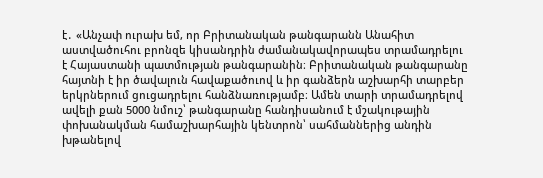է․ «Անչափ ուրախ եմ, որ Բրիտանական թանգարանն Անահիտ աստվածուհու բրոնզե կիսանդրին ժամանակավորապես տրամադրելու է Հայաստանի պատմության թանգարանին։ Բրիտանական թանգարանը հայտնի է իր ծավալուն հավաքածուով և իր գանձերն աշխարհի տարբեր երկրներում ցուցադրելու հանձնառությամբ։ Ամեն տարի տրամադրելով ավելի քան 5000 նմուշ՝ թանգարանը հանդիսանում է մշակութային փոխանակման համաշխարհային կենտրոն՝ սահմաններից անդին խթանելով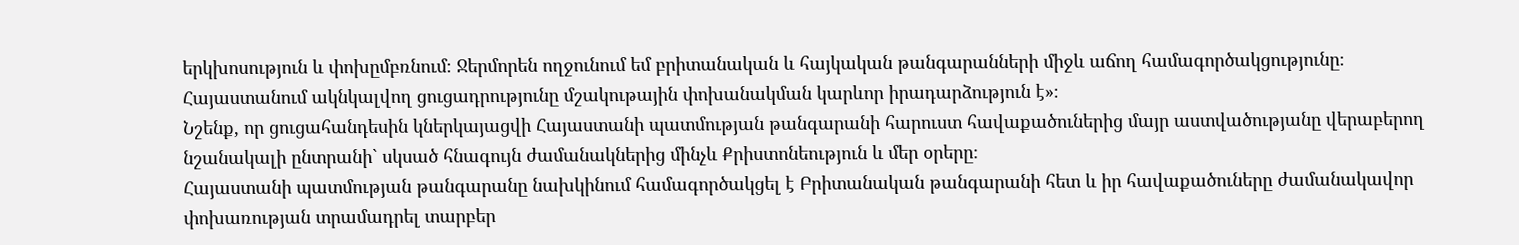երկխոսություն և փոխըմբռնում։ Ջերմորեն ողջունում եմ բրիտանական և հայկական թանգարանների միջև աճող համագործակցությունը։ Հայաստանում ակնկալվող ցուցադրությունը մշակութային փոխանակման կարևոր իրադարձություն է»։
Նշենք, որ ցուցահանդեսին կներկայացվի Հայաստանի պատմության թանգարանի հարուստ հավաքածուներից մայր աստվածությանը վերաբերող նշանակալի ընտրանի` սկսած հնագույն ժամանակներից մինչև Քրիստոնեություն և մեր օրերը։
Հայաստանի պատմության թանգարանը նախկինում համագործակցել է Բրիտանական թանգարանի հետ և իր հավաքածուները ժամանակավոր փոխառության տրամադրել տարբեր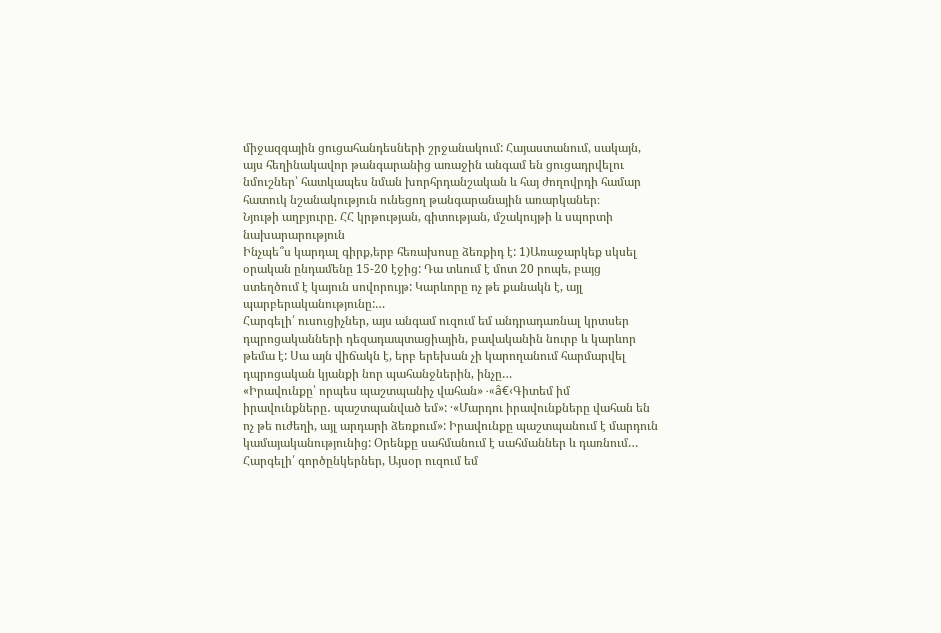միջազգային ցուցահանդեսների շրջանակում: Հայաստանում, սակայն, այս հեղինակավոր թանգարանից առաջին անգամ են ցուցադրվելու նմուշներ՝ հատկապես նման խորհրդանշական և հայ ժողովրդի համար հատուկ նշանակություն ունեցող թանգարանային առարկաներ։
Նյութի աղբյուրը. ՀՀ կրթության, գիտության, մշակույթի և սպորտի նախարարություն
Ինչպե՞ս կարդալ գիրք,երբ հեռախոսը ձեռքիդ է: 1)Առաջարկեք սկսել օրական ընդամենը 15-20 էջից: Դա տևում է մոտ 20 րոպե, բայց ստեղծում է կայուն սովորույթ: Կարևորը ոչ թե քանակն է, այլ պարբերականությունը:…
Հարգելի՛ ուսուցիչներ, այս անգամ ուզում եմ անդրադառնալ կրտսեր դպրոցականների դեզադապտացիային, բավականին նուրբ և կարևոր թեմա է: Սա այն վիճակն է, երբ երեխան չի կարողանում հարմարվել դպրոցական կյանքի նոր պահանջներին, ինչը…
«Իրավունքը՝ որպես պաշտպանիչ վահան» ·«â€‹Գիտեմ իմ իրավունքները․ պաշտպանված եմ»: ·«Մարդու իրավունքները վահան են ոչ թե ուժեղի, այլ արդարի ձեռքում»: Իրավունքը պաշտպանում է մարդուն կամայականությունից: Օրենքը սահմանում է սահմաններ և դառնում…
Հարգելի՛ գործընկերներ, Այսօր ուզում եմ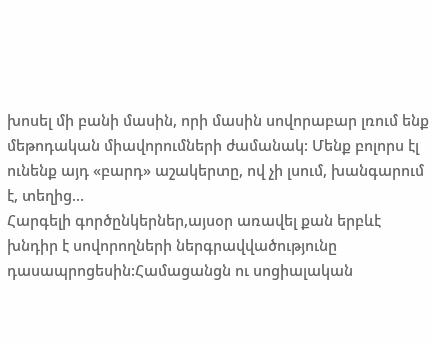խոսել մի բանի մասին, որի մասին սովորաբար լռում ենք մեթոդական միավորումների ժամանակ: Մենք բոլորս էլ ունենք այդ «բարդ» աշակերտը, ով չի լսում, խանգարում է, տեղից…
Հարգելի գործընկերներ,այսօր առավել քան երբևէ խնդիր է սովորողների ներգրավվածությունը դասապրոցեսին:Համացանցն ու սոցիալական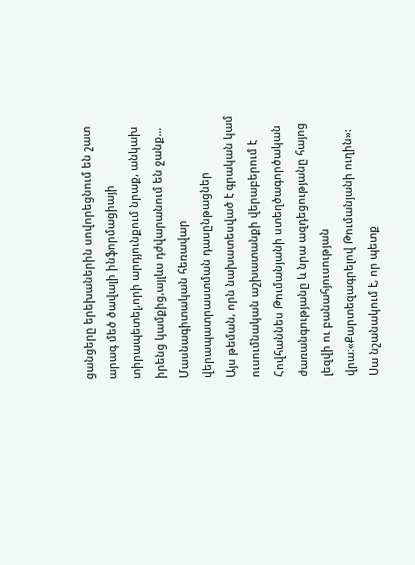ցանցերը երեխաներին սովորեցնում են շատ արագ մեծ ծավալի ինֆորմացիայի տիրապետել,որի արդյունքում նրաք, անկախ իրենց կամքից,այլևս դժվարանում են ջանք…
Մասնագիտական հեռավար վերապատրաստման դասընթացներ
Այս թեման, որն նախատեսված է գրական կամ ուսումնական աշխատանքի վերաբերում է Հովհաննես Թումանյանի ստեղծագործական ժառանգությանը և նրա ազդեցությանը հայոց լեզվի ու բանահյուսության վրա։«Քարտեզագրելով Թումանյանի ուղին»: Սա նշանակում է, որ պետք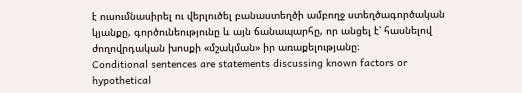է ուսումնասիրել ու վերլուծել բանաստեղծի ամբողջ ստեղծագործական կյանքը, գործունեությունը և այն ճանապարհը, որ անցել է՝ հասնելով ժողովրդական խոսքի «մշակման» իր առաքելությանը։
Conditional sentences are statements discussing known factors or hypothetical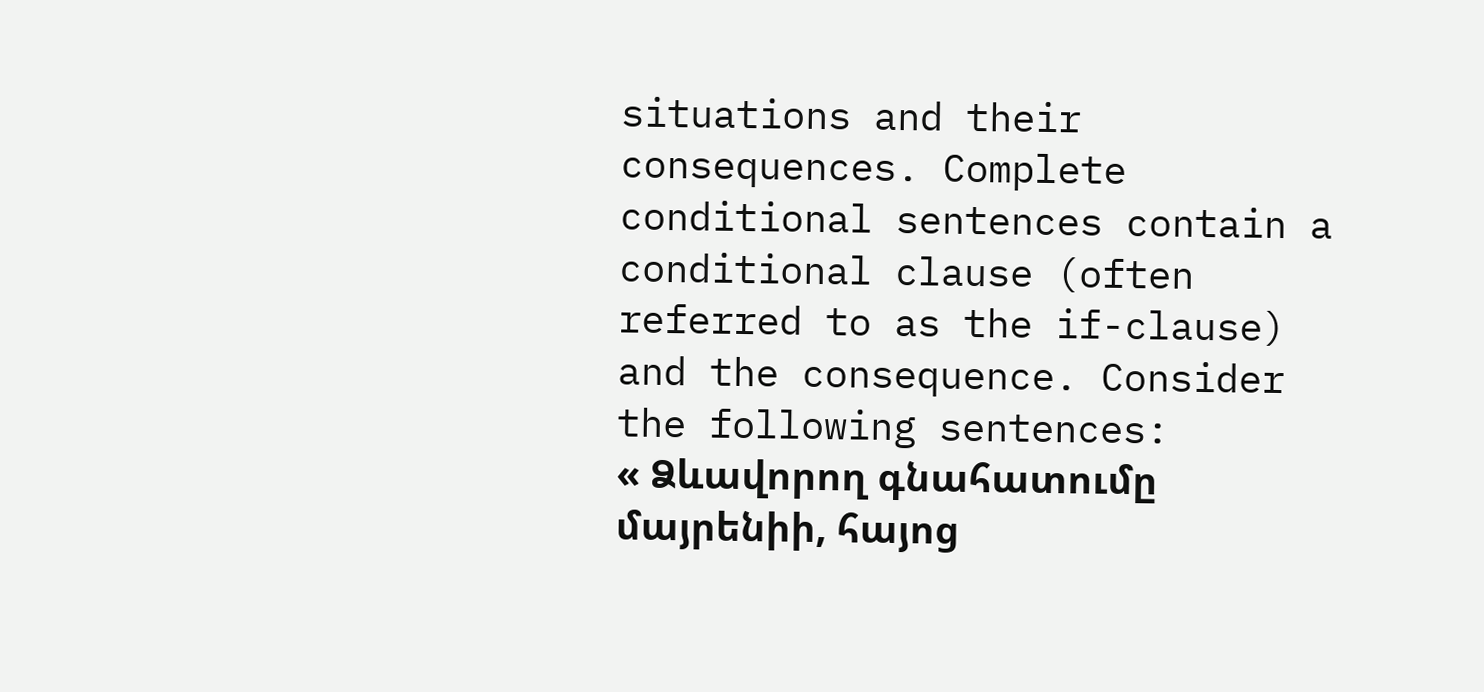situations and their consequences. Complete conditional sentences contain a conditional clause (often referred to as the if-clause) and the consequence. Consider the following sentences:
« Ձևավորող գնահատումը մայրենիի, հայոց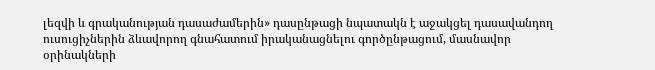լեզվի և գրականության դասաժամերին» դասընթացի նպատակն է աջակցել դասավանդող ուսուցիչներին ձևավորող գնահատում իրականացնելու գործընթացում, մասնավոր օրինակների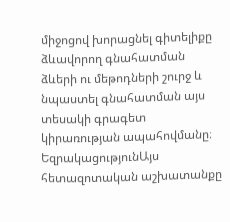միջոցով խորացնել գիտելիքը ձևավորող գնահատման ձևերի ու մեթոդների շուրջ և նպաստել գնահատման այս տեսակի գրագետ կիրառության ապահովմանը։
ԵզրակացությունԱյս հետազոտական աշխատանքը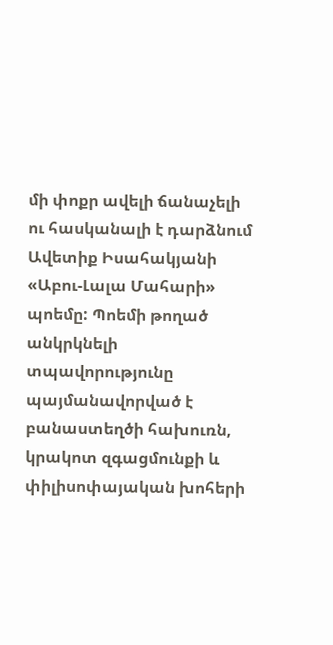մի փոքր ավելի ճանաչելի ու հասկանալի է դարձնում Ավետիք Իսահակյանի «Աբու-Լալա Մահարի» պոեմը: Պոեմի թողած անկրկնելի տպավորությունը պայմանավորված է բանաստեղծի հախուռն, կրակոտ զգացմունքի և փիլիսոփայական խոհերի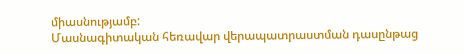միասնությամբ:
Մասնագիտական հեռավար վերապատրաստման դասընթաց